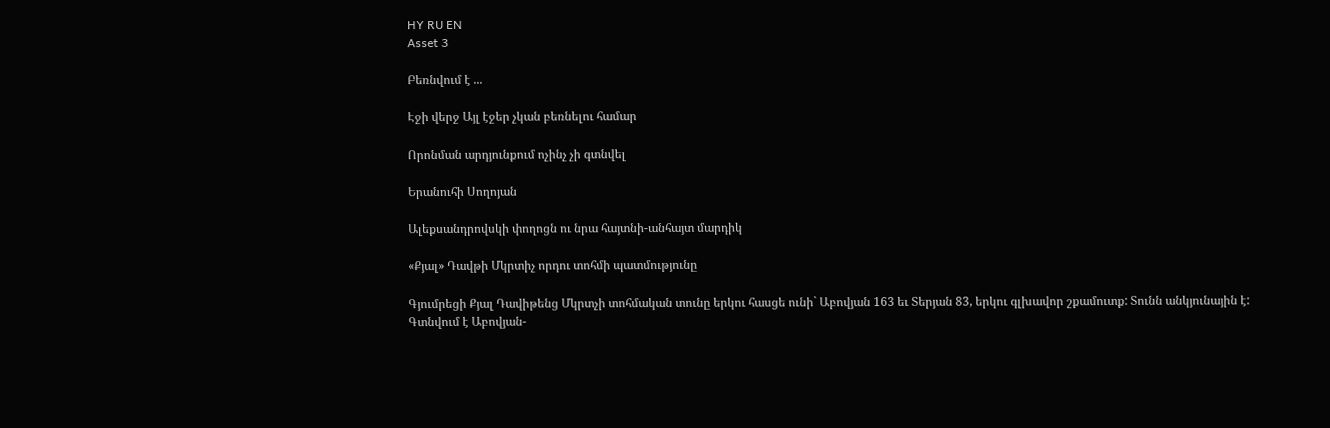HY RU EN
Asset 3

Բեռնվում է ...

Էջի վերջ Այլ էջեր չկան բեռնելու համար

Որոնման արդյունքում ոչինչ չի գտնվել

Երանուհի Սողոյան

Ալեքսանդրովսկի փողոցն ու նրա հայտնի-անհայտ մարդիկ

«Քյալ» Դավթի Մկրտիչ որդու տոհմի պատմությունը

Գյումրեցի Քյալ Դավիթենց Մկրտչի տոհմական տունը երկու հասցե ունի` Աբովյան 163 եւ Տերյան 83, երկու գլխավոր շքամուտք: Տունն անկյունային է: Գտնվում է Աբովյան-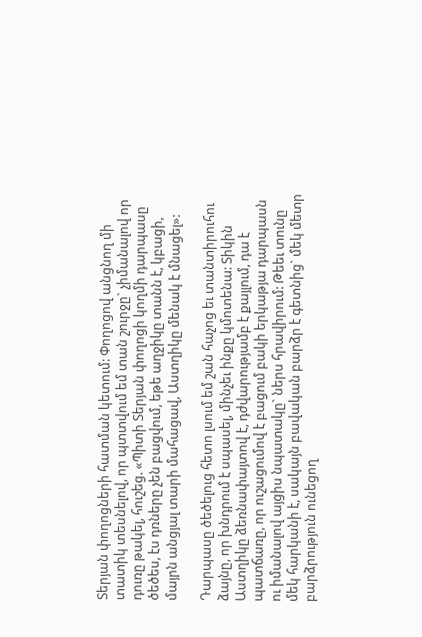Տերյան փողոցների հատման կետում: Փողոցով անցնող մի տատիկ տեսնելով, որ պտտվում եմ տան շուրջը` չիմանալով որ դուռը թակել, հուշեց. «Պիտի Տերյան փողոցի կողմի դարպասը ծեծես, էս դռները չեն բացվում, եթե աղջիկը տանն է, կբացի, մայրն անցյալ տարի մահացավ, Աստղիկը մենակ է մնացել»:

Դարպասը ծեծելուց հետո լսում եմ շան հաչոց եւ տանտիրուհու ձայնը, որ խնդրում է սպասել, մինչեւ ինքը կմոտենա: Տիկին Աստղիկը ձեռնափայտով է, դժվարությամբ է քայլում, դա է պատճառը, որ ուշացումով է բացում բակի երկաթյա դարպասն ու իմանալով այցիս նպատակը` ներս հրավիրում: Թեեւ տունը մեկ հարկանի է, սակայն բավական բարձր է գետնից` մեկ մետր բարձրություն ունեցող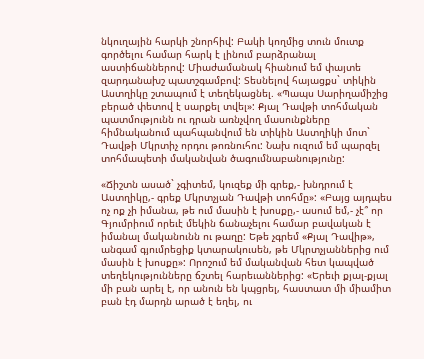նկուղային հարկի շնորհիվ: Բակի կողմից տուն մուտք գործելու համար հարկ է լինում բարձրանալ աստիճաններով: Միաժամանակ հիանում եմ փայտե զարդանախշ պատշգամբով: Տեսնելով հայացքս` տիկին Աստղիկը շտապում է տեղեկացնել. «Պապս Սարիղամիշից բերած փետով է սարքել տվել»: Քյալ Դավթի տոհմական պատմությունն ու դրան առնչվող մասունքները հիմնականում պահպանվում են տիկին Աստղիկի մոտ` Դավթի Մկրտիչ որդու թոռնուհու: Նախ ուզում եմ պարզել տոհմապետի մականվան ծագումնաբանությունը:

«Ճիշտն ասած` չգիտեմ, կուզեք մի գրեք,- խնդրում է Աստղիկը,- գրեք Մկրտչյան Դավթի տոհմը»: «Բայց այդպես ոչ ոք չի իմանա, թե ում մասին է խոսքը,- ասում եմ,- չէ՞ որ Գյումրիում որեւէ մեկին ճանաչելու համար բավական է իմանալ մականունն ու թաղը: Եթե չգրեմ «Քյալ Դավիթ», անգամ գյումրեցիք կտարակուսեն, թե Մկրտչյաններից ում մասին է խոսքը»: Որոշում եմ մականվան հետ կապված տեղեկությունները ճշտել հարեւաններից: «Երեւի քյալ-քյալ մի բան արել է, որ անուն են կպցրել, հաստատ մի միամիտ բան էդ մարդն արած է եղել, ու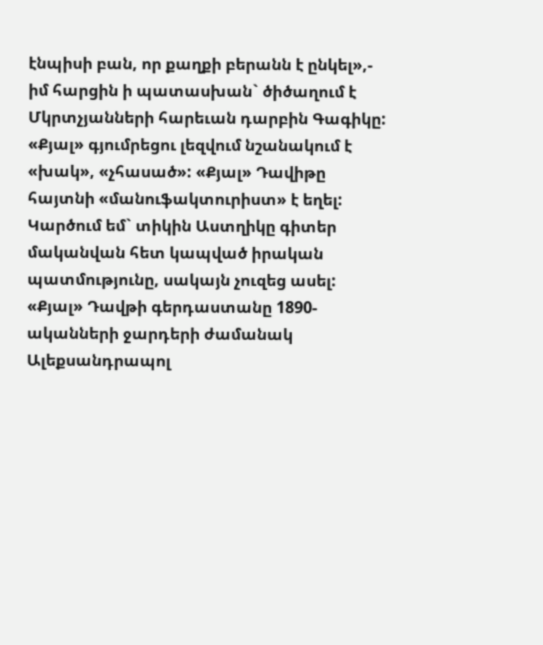էնպիսի բան, որ քաղքի բերանն է ընկել»,- իմ հարցին ի պատասխան` ծիծաղում է Մկրտչյանների հարեւան դարբին Գագիկը: «Քյալ» գյումրեցու լեզվում նշանակում է «խակ», «չհասած»: «Քյալ» Դավիթը հայտնի «մանուֆակտուրիստ» է եղել: Կարծում եմ` տիկին Աստղիկը գիտեր մականվան հետ կապված իրական պատմությունը, սակայն չուզեց ասել: «Քյալ» Դավթի գերդաստանը 1890-ականների ջարդերի ժամանակ Ալեքսանդրապոլ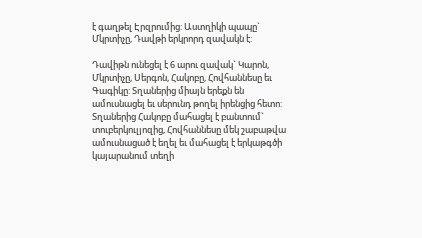է գաղթել Էրզրումից: Աստղիկի պապը` Մկրտիչը, Դավթի երկրորդ զավակն է:

Դավիթն ունեցել է 6 արու զավակ` Կարոն, Մկրտիչը, Սերգոն, Հակոբը, Հովհաննեսը եւ Գագիկը: Տղաներից միայն երեքն են ամուսնացել եւ սերունդ թողել իրենցից հետո: Տղաներից Հակոբը մահացել է բանտում` տուբերկուլյոզից, Հովհաննեսը մեկ շաբաթվա ամուսնացած է եղել եւ մահացել է երկաթգծի կայարանում տեղի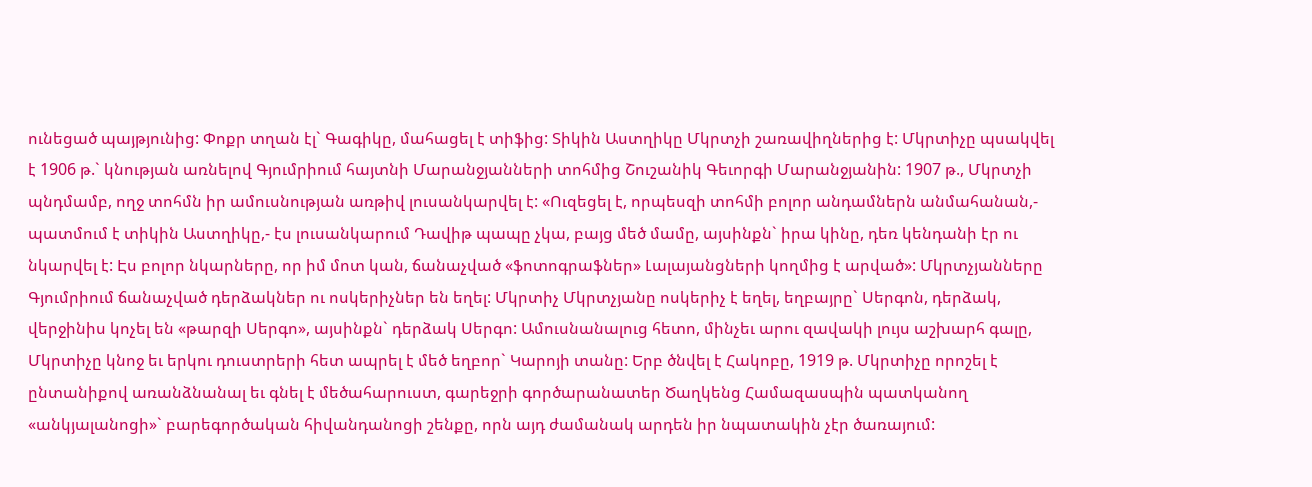ունեցած պայթյունից: Փոքր տղան էլ` Գագիկը, մահացել է տիֆից: Տիկին Աստղիկը Մկրտչի շառավիղներից է: Մկրտիչը պսակվել է 1906 թ.` կնության առնելով Գյումրիում հայտնի Մարանջյանների տոհմից Շուշանիկ Գեւորգի Մարանջյանին: 1907 թ., Մկրտչի պնդմամբ, ողջ տոհմն իր ամուսնության առթիվ լուսանկարվել է: «Ուզեցել է, որպեսզի տոհմի բոլոր անդամներն անմահանան,- պատմում է տիկին Աստղիկը,- էս լուսանկարում Դավիթ պապը չկա, բայց մեծ մամը, այսինքն` իրա կինը, դեռ կենդանի էր ու նկարվել է: Էս բոլոր նկարները, որ իմ մոտ կան, ճանաչված «ֆոտոգրաֆներ» Լալայանցների կողմից է արված»: Մկրտչյանները Գյումրիում ճանաչված դերձակներ ու ոսկերիչներ են եղել: Մկրտիչ Մկրտչյանը ոսկերիչ է եղել, եղբայրը` Սերգոն, դերձակ, վերջինիս կոչել են «թարզի Սերգո», այսինքն` դերձակ Սերգո: Ամուսնանալուց հետո, մինչեւ արու զավակի լույս աշխարհ գալը, Մկրտիչը կնոջ եւ երկու դուստրերի հետ ապրել է մեծ եղբոր` Կարոյի տանը: Երբ ծնվել է Հակոբը, 1919 թ. Մկրտիչը որոշել է ընտանիքով առանձնանալ եւ գնել է մեծահարուստ, գարեջրի գործարանատեր Ծաղկենց Համազասպին պատկանող «անկյալանոցի»` բարեգործական հիվանդանոցի շենքը, որն այդ ժամանակ արդեն իր նպատակին չէր ծառայում: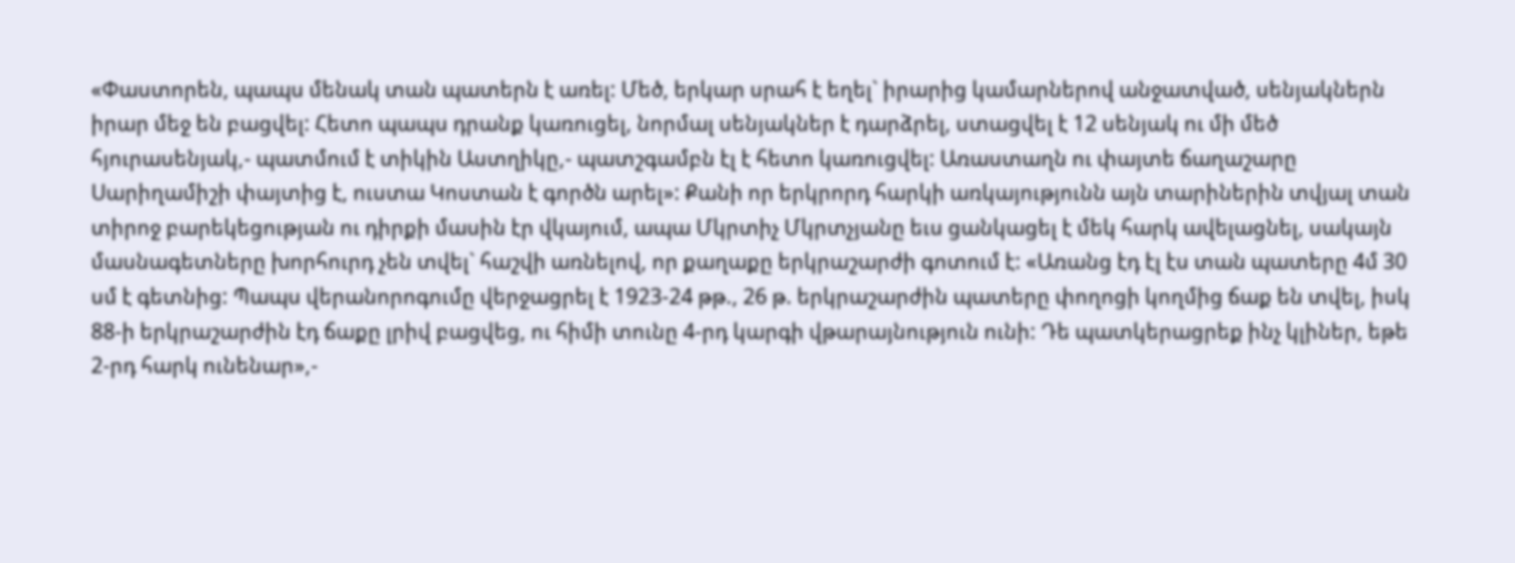«Փաստորեն, պապս մենակ տան պատերն է առել: Մեծ, երկար սրահ է եղել` իրարից կամարներով անջատված, սենյակներն իրար մեջ են բացվել: Հետո պապս դրանք կառուցել, նորմալ սենյակներ է դարձրել, ստացվել է 12 սենյակ ու մի մեծ հյուրասենյակ,- պատմում է տիկին Աստղիկը,- պատշգամբն էլ է հետո կառուցվել: Առաստաղն ու փայտե ճաղաշարը Սարիղամիշի փայտից է, ուստա Կոստան է գործն արել»: Քանի որ երկրորդ հարկի առկայությունն այն տարիներին տվյալ տան տիրոջ բարեկեցության ու դիրքի մասին էր վկայում, ապա Մկրտիչ Մկրտչյանը եւս ցանկացել է մեկ հարկ ավելացնել, սակայն մասնագետները խորհուրդ չեն տվել` հաշվի առնելով, որ քաղաքը երկրաշարժի գոտում է: «Առանց էդ էլ էս տան պատերը 4մ 30 սմ է գետնից: Պապս վերանորոգումը վերջացրել է 1923-24 թթ., 26 թ. երկրաշարժին պատերը փողոցի կողմից ճաք են տվել, իսկ 88-ի երկրաշարժին էդ ճաքը լրիվ բացվեց, ու հիմի տունը 4-րդ կարգի վթարայնություն ունի: Դե պատկերացրեք ինչ կլիներ, եթե 2-րդ հարկ ունենար»,-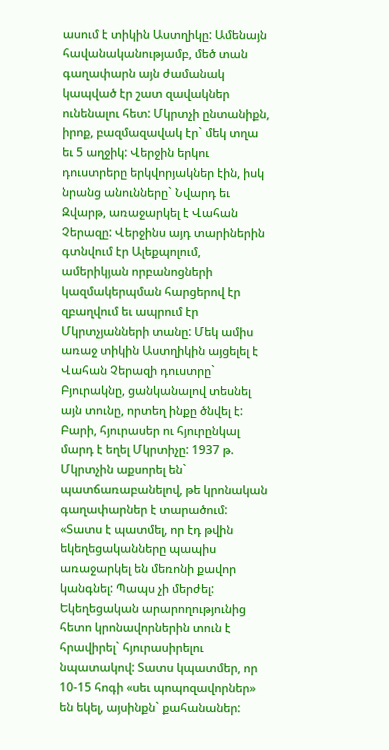ասում է տիկին Աստղիկը: Ամենայն հավանականությամբ, մեծ տան գաղափարն այն ժամանակ կապված էր շատ զավակներ ունենալու հետ: Մկրտչի ընտանիքն, իրոք, բազմազավակ էր` մեկ տղա եւ 5 աղջիկ: Վերջին երկու դուստրերը երկվորյակներ էին, իսկ նրանց անունները` Նվարդ եւ Զվարթ, առաջարկել է Վահան Չերազը: Վերջինս այդ տարիներին գտնվում էր Ալեքպոլում, ամերիկյան որբանոցների կազմակերպման հարցերով էր զբաղվում եւ ապրում էր Մկրտչյանների տանը: Մեկ ամիս առաջ տիկին Աստղիկին այցելել է Վահան Չերազի դուստրը` Բյուրակնը, ցանկանալով տեսնել այն տունը, որտեղ ինքը ծնվել է: Բարի, հյուրասեր ու հյուրընկալ մարդ է եղել Մկրտիչը: 1937 թ. Մկրտչին աքսորել են` պատճառաբանելով, թե կրոնական գաղափարներ է տարածում: «Տատս է պատմել, որ էդ թվին եկեղեցականները պապիս առաջարկել են մեռոնի քավոր կանգնել: Պապս չի մերժել: Եկեղեցական արարողությունից հետո կրոնավորներին տուն է հրավիրել` հյուրասիրելու նպատակով: Տատս կպատմեր, որ 10-15 հոգի «սեւ պոպոզավորներ» են եկել, այսինքն` քահանաներ: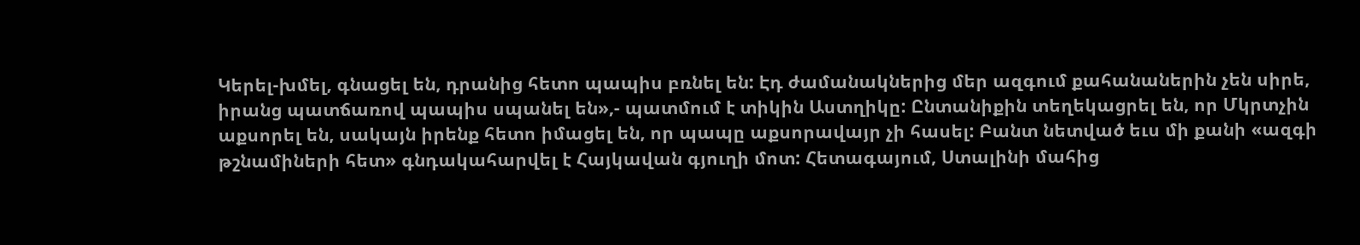Կերել-խմել, գնացել են, դրանից հետո պապիս բռնել են: Էդ ժամանակներից մեր ազգում քահանաներին չեն սիրե, իրանց պատճառով պապիս սպանել են»,- պատմում է տիկին Աստղիկը: Ընտանիքին տեղեկացրել են, որ Մկրտչին աքսորել են, սակայն իրենք հետո իմացել են, որ պապը աքսորավայր չի հասել: Բանտ նետված եւս մի քանի «ազգի թշնամիների հետ» գնդակահարվել է Հայկավան գյուղի մոտ: Հետագայում, Ստալինի մահից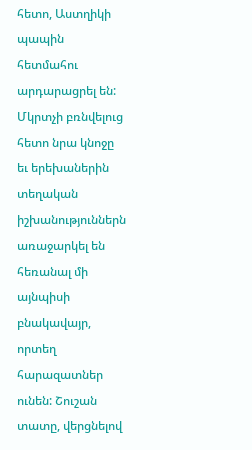հետո, Աստղիկի պապին հետմահու արդարացրել են: Մկրտչի բռնվելուց հետո նրա կնոջը եւ երեխաներին տեղական իշխանություններն առաջարկել են հեռանալ մի այնպիսի բնակավայր, որտեղ հարազատներ ունեն: Շուշան տատը, վերցնելով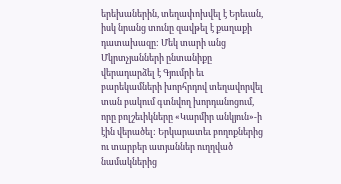երեխաներին, տեղափոխվել է Երեւան, իսկ նրանց տունը զավթել է քաղաքի դատախազը: Մեկ տարի անց Մկրտչյանների ընտանիքը վերադարձել է Գյումրի եւ բարեկամների խորհրդով տեղավորվել տան բակում գտնվող խորդանոցում, որը բոլշեւիկները «Կարմիր անկյուն»-ի էին վերածել: Երկարատեւ բողոքներից ու տարբեր ատյաններ ուղղված նամակներից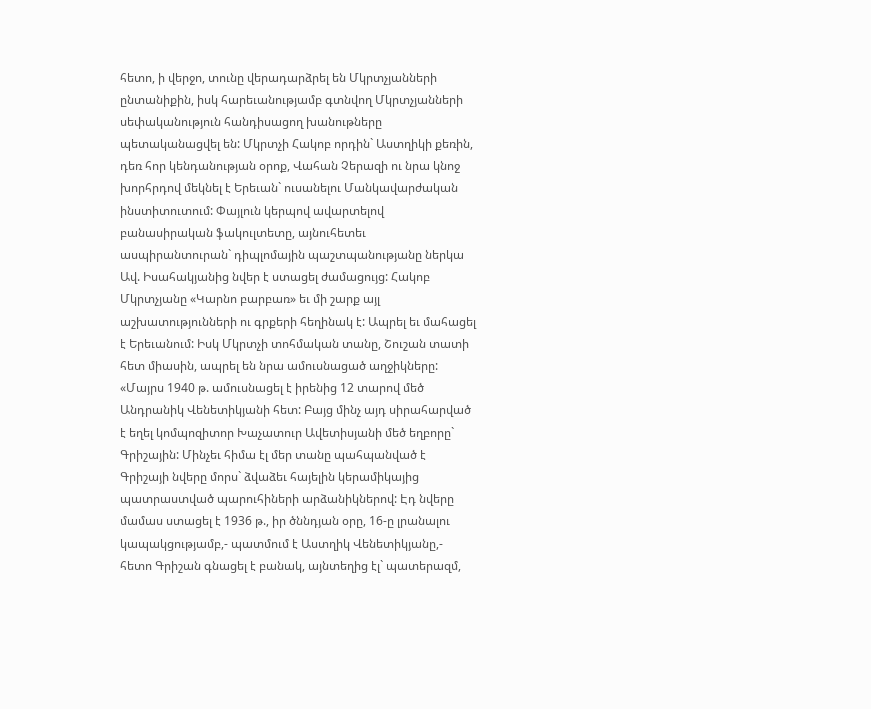հետո, ի վերջո, տունը վերադարձրել են Մկրտչյանների ընտանիքին, իսկ հարեւանությամբ գտնվող Մկրտչյանների սեփականություն հանդիսացող խանութները պետականացվել են: Մկրտչի Հակոբ որդին` Աստղիկի քեռին, դեռ հոր կենդանության օրոք, Վահան Չերազի ու նրա կնոջ խորհրդով մեկնել է Երեւան` ուսանելու Մանկավարժական ինստիտուտում: Փայլուն կերպով ավարտելով բանասիրական ֆակուլտետը, այնուհետեւ ասպիրանտուրան` դիպլոմային պաշտպանությանը ներկա Ավ. Իսահակյանից նվեր է ստացել ժամացույց: Հակոբ Մկրտչյանը «Կարնո բարբառ» եւ մի շարք այլ աշխատությունների ու գրքերի հեղինակ է: Ապրել եւ մահացել է Երեւանում: Իսկ Մկրտչի տոհմական տանը, Շուշան տատի հետ միասին, ապրել են նրա ամուսնացած աղջիկները: «Մայրս 1940 թ. ամուսնացել է իրենից 12 տարով մեծ Անդրանիկ Վենետիկյանի հետ: Բայց մինչ այդ սիրահարված է եղել կոմպոզիտոր Խաչատուր Ավետիսյանի մեծ եղբորը` Գրիշային: Մինչեւ հիմա էլ մեր տանը պահպանված է Գրիշայի նվերը մորս` ձվաձեւ հայելին կերամիկայից պատրաստված պարուհիների արձանիկներով: Էդ նվերը մամաս ստացել է 1936 թ., իր ծննդյան օրը, 16-ը լրանալու կապակցությամբ,- պատմում է Աստղիկ Վենետիկյանը,- հետո Գրիշան գնացել է բանակ, այնտեղից էլ` պատերազմ,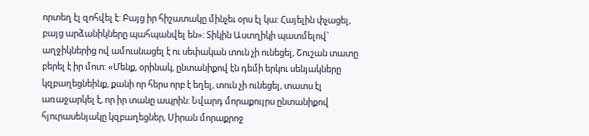որտեղ էլ զոհվել է: Բայց իր հիշատակը մինչեւ օրս էլ կա: Հայելին փչացել, բայց արձանիկները պահպանվել են»: Տիկին Աստղիկի պատմելով` աղջիկներից ով ամուսնացել է ու սեփական տուն չի ունեցել, Շուշան տատը բերել է իր մոտ: «Մենք, օրինակ, ընտանիքով էն դեմի երկու սենյակները կզբաղեցնեինք, քանի որ հերս որբ է եղել, տուն չի ունեցել, տատս էլ առաջարկել է, որ իր տանը ապրին: Նվարդ մորաքույրս ընտանիքով հյուրասենյակը կզբաղեցներ, Սիրան մորաքրոջ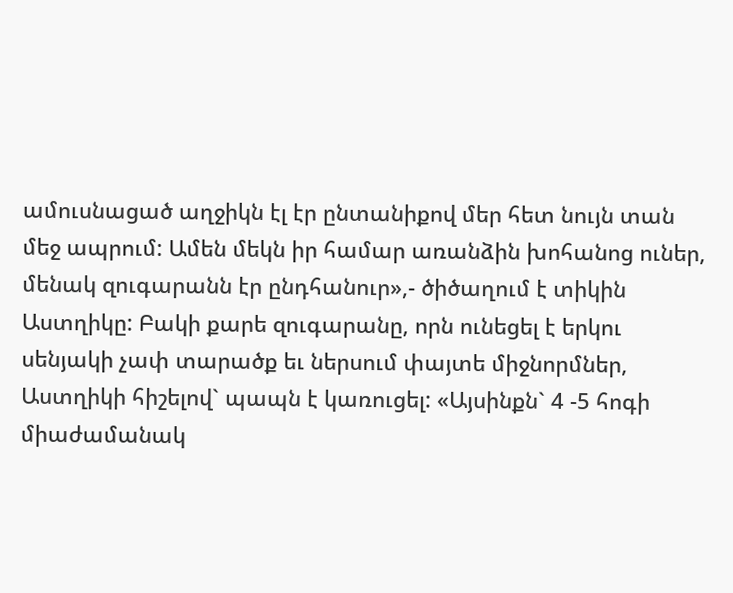ամուսնացած աղջիկն էլ էր ընտանիքով մեր հետ նույն տան մեջ ապրում: Ամեն մեկն իր համար առանձին խոհանոց ուներ, մենակ զուգարանն էր ընդհանուր»,- ծիծաղում է տիկին Աստղիկը: Բակի քարե զուգարանը, որն ունեցել է երկու սենյակի չափ տարածք եւ ներսում փայտե միջնորմներ, Աստղիկի հիշելով` պապն է կառուցել: «Այսինքն` 4 -5 հոգի միաժամանակ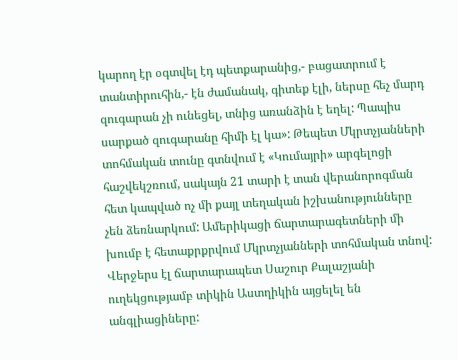կարող էր օգտվել էդ պետքարանից,- բացատրում է տանտիրուհին,- էն ժամանակ, գիտեք էլի, ներսը հեչ մարդ զուգարան չի ունեցել, տնից առանձին է եղել: Պապիս սարքած զուգարանը հիմի էլ կա»: Թեպետ Մկրտչյանների տոհմական տունը գտնվում է «Կումայրի» արգելոցի հաշվեկշռում, սակայն 21 տարի է տան վերանորոգման հետ կապված ոչ մի քայլ տեղական իշխանությունները չեն ձեռնարկում: Ամերիկացի ճարտարագետների մի խումբ է հետաքրքրվում Մկրտչյանների տոհմական տնով: Վերջերս էլ ճարտարապետ Սաշուր Քալաշյանի ուղեկցությամբ տիկին Աստղիկին այցելել են անգլիացիները: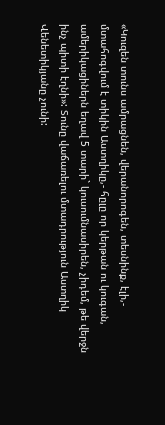«Կուզեն տունս ամրացնեն, վերանորոգեն, տեսնինք, էլի,- մտահոգվում է տիկին Աստղիկը,- հըլը որ կերթան ու կուգան, ամերիկացիներն եղավ 5 տարի` կուսումնասիրեն, չիդեմ, թե վերջն ինչ պիտի էղնի»: Տունը վաճառելու մտադրություն Աստղիկ Վենետիկյանը չունի: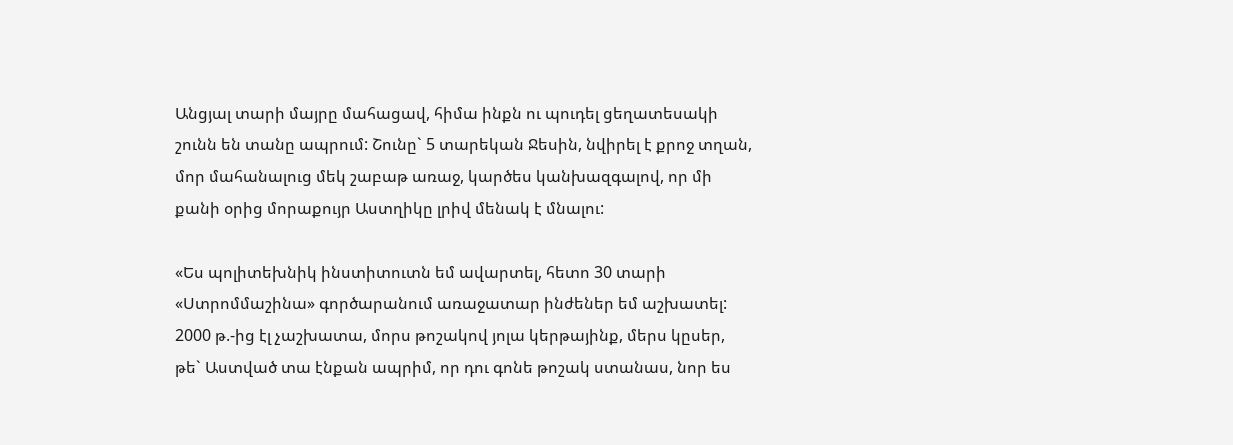Անցյալ տարի մայրը մահացավ, հիմա ինքն ու պուդել ցեղատեսակի շունն են տանը ապրում: Շունը` 5 տարեկան Ջեսին, նվիրել է քրոջ տղան, մոր մահանալուց մեկ շաբաթ առաջ, կարծես կանխազգալով, որ մի քանի օրից մորաքույր Աստղիկը լրիվ մենակ է մնալու:

«Ես պոլիտեխնիկ ինստիտուտն եմ ավարտել, հետո 30 տարի «Ստրոմմաշինա» գործարանում առաջատար ինժեներ եմ աշխատել: 2000 թ.-ից էլ չաշխատա, մորս թոշակով յոլա կերթայինք, մերս կըսեր, թե` Աստված տա էնքան ապրիմ, որ դու գոնե թոշակ ստանաս, նոր ես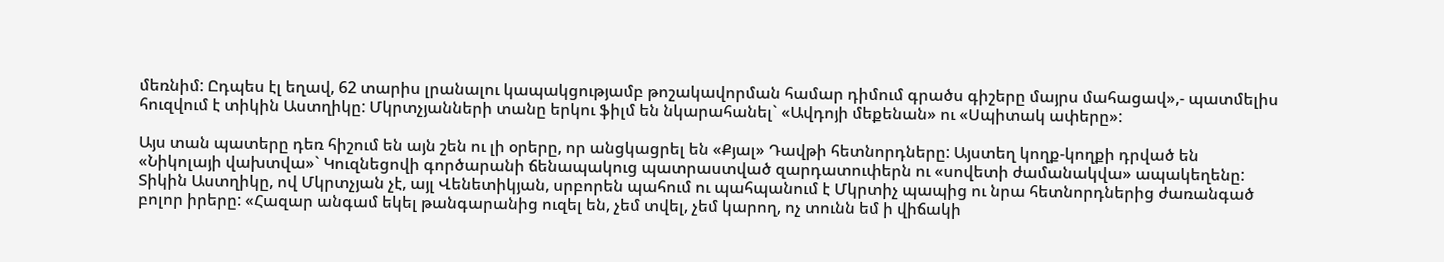մեռնիմ: Ըդպես էլ եղավ, 62 տարիս լրանալու կապակցությամբ թոշակավորման համար դիմում գրածս գիշերը մայրս մահացավ»,- պատմելիս հուզվում է տիկին Աստղիկը: Մկրտչյանների տանը երկու ֆիլմ են նկարահանել` «Ավդոյի մեքենան» ու «Սպիտակ ափերը»:

Այս տան պատերը դեռ հիշում են այն շեն ու լի օրերը, որ անցկացրել են «Քյալ» Դավթի հետնորդները: Այստեղ կողք-կողքի դրված են «Նիկոլայի վախտվա»` Կուզնեցովի գործարանի ճենապակուց պատրաստված զարդատուփերն ու «սովետի ժամանակվա» ապակեղենը: Տիկին Աստղիկը, ով Մկրտչյան չէ, այլ Վենետիկյան, սրբորեն պահում ու պահպանում է Մկրտիչ պապից ու նրա հետնորդներից ժառանգած բոլոր իրերը: «Հազար անգամ եկել թանգարանից ուզել են, չեմ տվել, չեմ կարող, ոչ տունն եմ ի վիճակի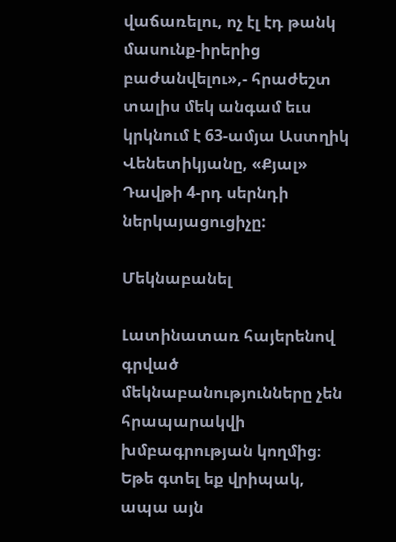վաճառելու, ոչ էլ էդ թանկ մասունք-իրերից բաժանվելու»,- հրաժեշտ տալիս մեկ անգամ եւս կրկնում է 63-ամյա Աստղիկ Վենետիկյանը, «Քյալ» Դավթի 4-րդ սերնդի ներկայացուցիչը:

Մեկնաբանել

Լատինատառ հայերենով գրված մեկնաբանությունները չեն հրապարակվի խմբագրության կողմից։
Եթե գտել եք վրիպակ, ապա այն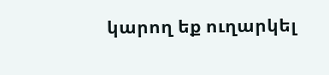կարող եք ուղարկել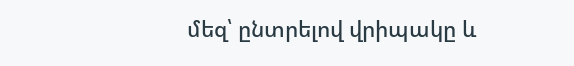մեզ՝ ընտրելով վրիպակը և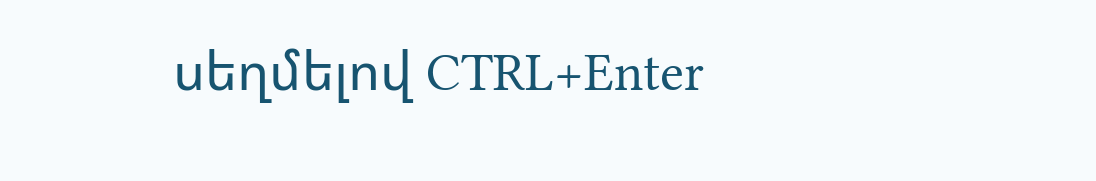սեղմելով CTRL+Enter